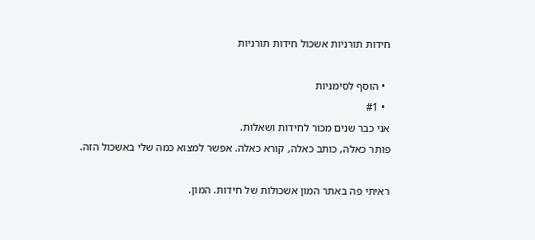חידות תורניות אשכול חידות תורניות

  • הוסף לסימניות
  • #1
אני כבר שנים מכור לחידות ושאלות.
פותר כאלה, כותב כאלה, קורא כאלה. אפשר למצוא כמה שלי באשכול הזה.

ראיתי פה באתר המון אשכולות של חידות. המון.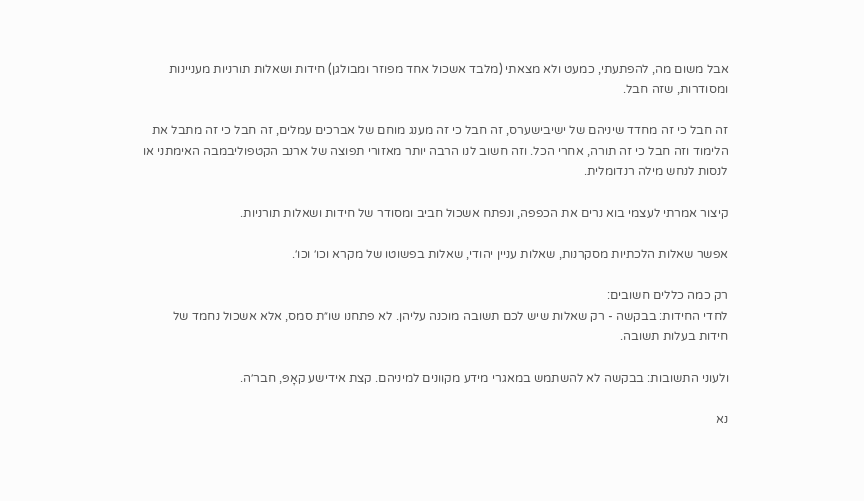אבל משום מה, להפתעתי, כמעט ולא מצאתי (מלבד אשכול אחד מפוזר ומבולגן) חידות ושאלות תורניות מעניינות ומסודרות, שזה חבל.

זה חבל כי זה מחדד שיניהם של ישיבישערס, זה חבל כי זה מענג מוחם של אברכים עמלים, זה חבל כי זה מתבל את הלימוד וזה חבל כי זה תורה, אחרי הכל. וזה חשוב לנו הרבה יותר מאזורי תפוצה של ארנב הקטפוליבמבה האימתני או לנסות לנחש מילה רנדומלית.

קיצור אמרתי לעצמי בוא נרים את הכפפה, ונפתח אשכול חביב ומסודר של חידות ושאלות תורניות.

אפשר שאלות הלכתיות מסקרנות, שאלות עניין יהודי, שאלות בפשוטו של מקרא וכו׳ וכו׳.

רק כמה כללים חשובים:
לחדי החידות: בבקשה - רק שאלות שיש לכם תשובה מוכנה עליהן. לא פתחנו שו״ת סמס, אלא אשכול נחמד של חידות בעלות תשובה.

ולעוני התשובות: בבקשה לא להשתמש במאגרי מידע מקוונים למיניהם. קצת אידישע קאָפּ, חבר׳ה.

נא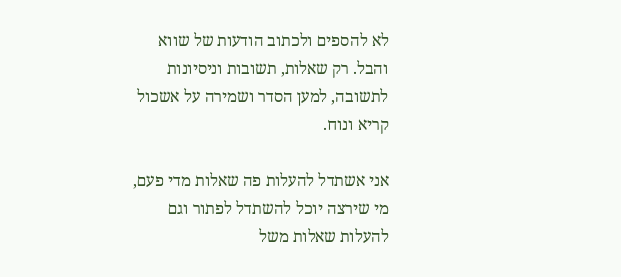לא להספים ולכתוב הודעות של שווא והבל. רק שאלות, תשובות וניסיונות לתשובה, למען הסדר ושמירה על אשכול קריא ונוח.

אני אשתדל להעלות פה שאלות מדי פעם, מי שירצה יוכל להשתדל לפתור וגם להעלות שאלות משל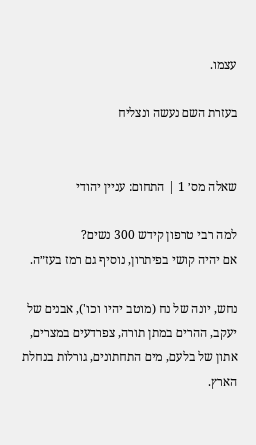עצמו.

בעזרת השם נעשה ונצליח


שאלה מס׳ 1 | התחום: עניין יהודי

למה רבי טרפון קידש 300 נשים?
אם יהיה קושי בפיתרון, נוסיף גם רמז בעז״ה.

נחש, יונה של נח (מוטב יהיו וכו'), אבנים של יעקב, ההרים במתן תורה, צפרדעים במצרים, אתון של בלעם, מים התחתונים, גורלות בנחלת הארץ.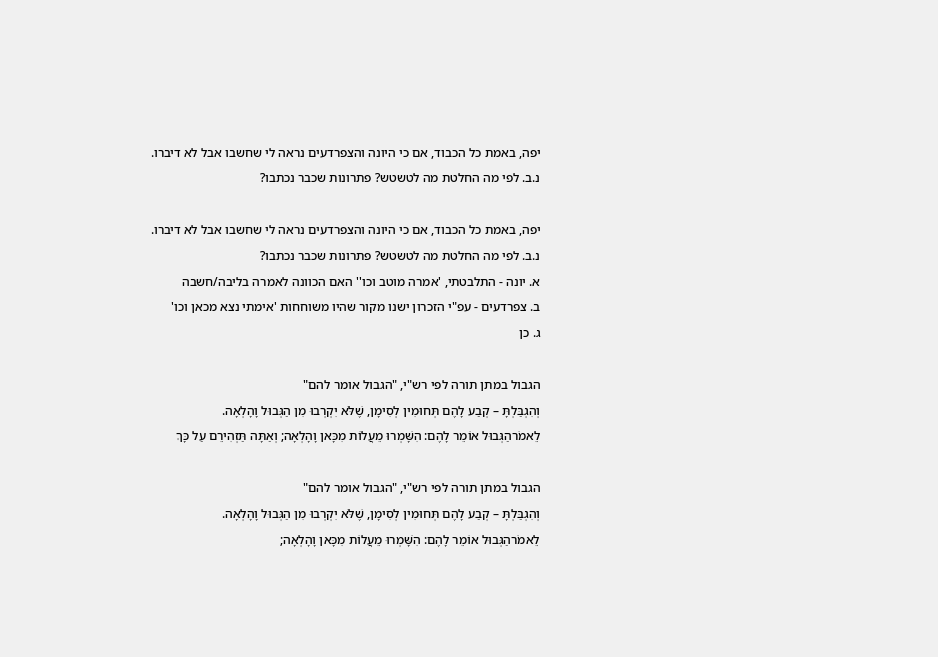יפה, באמת כל הכבוד, אם כי היונה והצפרדעים נראה לי שחשבו אבל לא דיברו.
נ.ב. לפי מה החלטת מה לטשטש? פתרונות שכבר נכתבו?

יפה, באמת כל הכבוד, אם כי היונה והצפרדעים נראה לי שחשבו אבל לא דיברו.
נ.ב. לפי מה החלטת מה לטשטש? פתרונות שכבר נכתבו?
א. יונה - התלבטתי, 'אמרה מוטב וכו'' האם הכוונה לאמרה בליבה/חשבה
ב. צפרדעים - עפ"י הזכרון ישנו מקור שהיו משוחחות 'אימתי נצא מכאן וכו'
ג. כן

הגבול במתן תורה לפי רש"י, "הגבול אומר להם"
וְהִגְבַּלְתָּ – קְבַע לָהֶם תְּחוּמִין לְסִימָן, שֶׁלֹּא יִקְרְבוּ מִן הַגְּבוּל וָהָלְאָה.
לֵאמֹרהַגְּבוּל אוֹמֵר לָהֶם: הִשָּׁמְרוּ מֵעֲלוֹת מִכָּאן וָהָלְאָה; וְאַתָּה תַּזְהִירֵם עַל כָּךְ

הגבול במתן תורה לפי רש"י, "הגבול אומר להם"
וְהִגְבַּלְתָּ – קְבַע לָהֶם תְּחוּמִין לְסִימָן, שֶׁלֹּא יִקְרְבוּ מִן הַגְּבוּל וָהָלְאָה.
לֵאמֹרהַגְּבוּל אוֹמֵר לָהֶם: הִשָּׁמְרוּ מֵעֲלוֹת מִכָּאן וָהָלְאָה;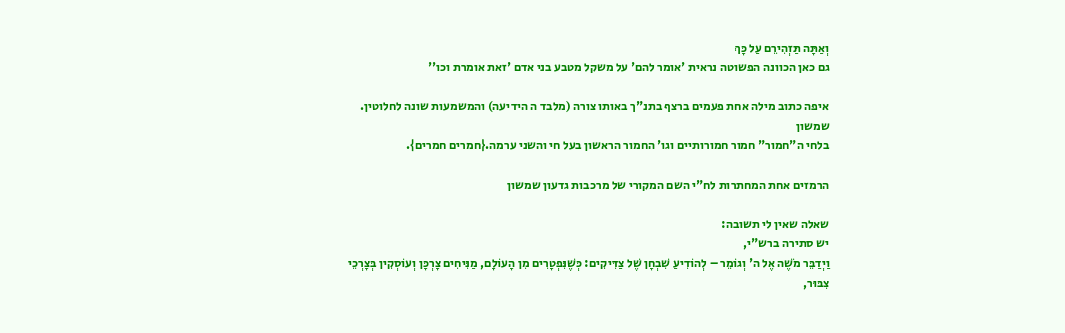וְאַתָּה תַּזְהִירֵם עַל כָּךְ
גם כאן הכוונה הפשוטה נראית 'אומר להם' על משקל מטבע בני אדם 'זאת אומרת וכו''

איפה כתוב מילה אחת פעמים ברצף בתנ"ך באותו צורה (מלבד ה הידיעה) והמשמעות שונה לחלוטין.
שמשון
בלחי ה"חמור" חמור חמורותיים וגו' החמור הראשון בעל חי והשני ערמה.{חמרים חמרים}.

הרמזים אחת המחתרות לח"י השם המקורי של מרכבות גדעון שמשון

שאלה שאין לי תשובה:
יש סתירה ברש"י,
וַיְדַבֵּר מֹשֶׁה אֶל ה' וְגוֹמֵר – לְהוֹדִיעַ שִׁבְחָן שֶׁל צַדִּיקִים: כְּשֶׁנִּפְטָרִים מִן הָעוֹלָם, מַנִּיחִים צָרְכָּן וְעוֹסְקִין בְּצָרְכֵי צִבּוּר,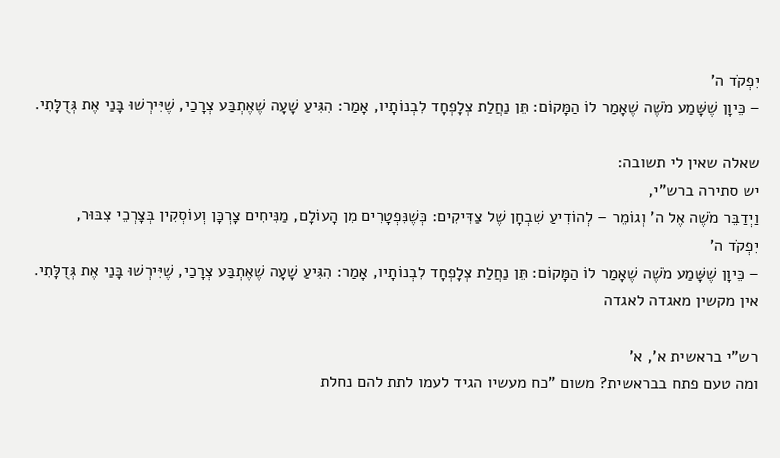יִפְקֹד ה'
– כֵּיוָן שֶׁשָּׁמַע מֹשֶׁה שֶׁאָמַר לוֹ הַמָּקוֹם: תֵּן נַחֲלַת צְלָפְחָד לִבְנוֹתָיו, אָמַר: הִגִּיעַ שָׁעָה שֶׁאֶתְבַּע צְרָכַי, שֶׁיִּירְשׁוּ בָּנַי אֶת גְּדֻלָּתִי.

שאלה שאין לי תשובה:
יש סתירה ברש"י,
וַיְדַבֵּר מֹשֶׁה אֶל ה' וְגוֹמֵר – לְהוֹדִיעַ שִׁבְחָן שֶׁל צַדִּיקִים: כְּשֶׁנִּפְטָרִים מִן הָעוֹלָם, מַנִּיחִים צָרְכָּן וְעוֹסְקִין בְּצָרְכֵי צִבּוּר,
יִפְקֹד ה'
– כֵּיוָן שֶׁשָּׁמַע מֹשֶׁה שֶׁאָמַר לוֹ הַמָּקוֹם: תֵּן נַחֲלַת צְלָפְחָד לִבְנוֹתָיו, אָמַר: הִגִּיעַ שָׁעָה שֶׁאֶתְבַּע צְרָכַי, שֶׁיִּירְשׁוּ בָּנַי אֶת גְּדֻלָּתִי.
אין מקשין מאגדה לאגדה

רש"י בראשית א', א'
ומה טעם פתח בבראשית? משום "כח מעשיו הגיד לעמו לתת להם נחלת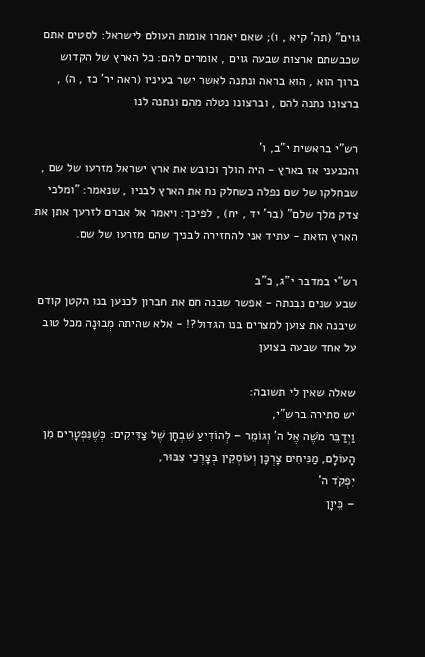גוים" (תה' קיא , ו); שאם יאמרו אומות העולם לישראל: לסטים אתם שכבשתם ארצות שבעה גוים , אומרים להם: כל הארץ של הקדוש ברוך הוא , הוא בראה ונתנה לאשר ישר בעיניו (ראה יר' כז , ה) , ברצונו נתנה להם , וברצונו נטלה מהם ונתנה לנו

רש"י בראשית י"ב, ו'
והכנעני אז בארץ - היה הולך וכובש את ארץ ישראל מזרעו של שם , שבחלקו של שם נפלה כשחלק נח את הארץ לבניו , שנאמר: "ומלכי צדק מלך שלם" (בר' יד , יח) , לפיכך: ויאמר אל אברם לזרעך אתן את הארץ הזאת - עתיד אני להחזירה לבניך שהם מזרעו של שם.

רש"י במדבר י"ג, כ"ב
שבע שנים נבנתה - אפשר שבנה חם את חברון לכנען בנו הקטן קודם שיבנה את צוען למצרים בנו הגדול?! - אלא שהיתה מְבוּנָה מכל טוב על אחד שבעה בצוען

שאלה שאין לי תשובה:
יש סתירה ברש"י,
וַיְדַבֵּר מֹשֶׁה אֶל ה' וְגוֹמֵר – לְהוֹדִיעַ שִׁבְחָן שֶׁל צַדִּיקִים: כְּשֶׁנִּפְטָרִים מִן הָעוֹלָם, מַנִּיחִים צָרְכָּן וְעוֹסְקִין בְּצָרְכֵי צִבּוּר,
יִפְקֹד ה'
– כֵּיוָן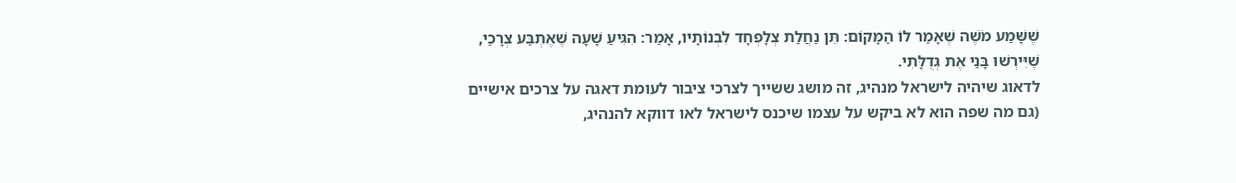שֶׁשָּׁמַע מֹשֶׁה שֶׁאָמַר לוֹ הַמָּקוֹם: תֵּן נַחֲלַת צְלָפְחָד לִבְנוֹתָיו, אָמַר: הִגִּיעַ שָׁעָה שֶׁאֶתְבַּע צְרָכַי, שֶׁיִּירְשׁוּ בָּנַי אֶת גְּדֻלָּתִי.
לדאוג שיהיה לישראל מנהיג, זה מושג ששייך לצרכי ציבור לעומת דאגה על צרכים אישיים (גם מה שפה הוא לא ביקש על עצמו שיכנס לישראל לאו דווקא להנהיג,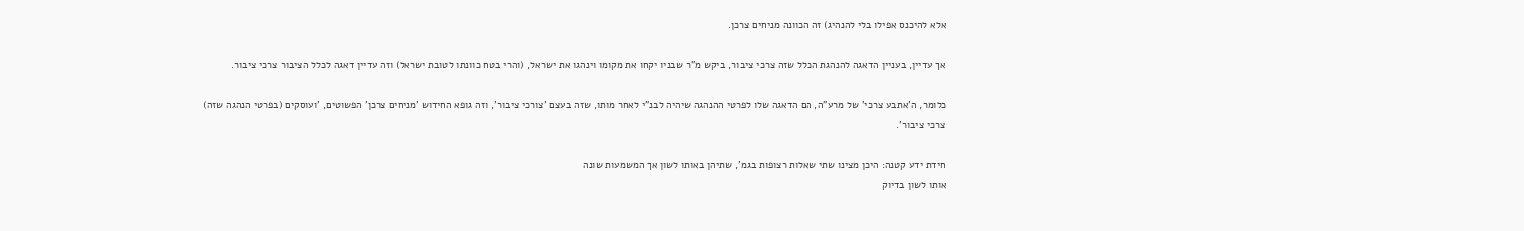אלא להיכנס אפילו בלי להנהיג) זה הכוונה מניחים צרכן.

אך עדיין, בעניין הדאגה להנהגת הכלל שזה צרכי ציבור, ביקש מ"ר שבניו יקחו את מקומו וינהגו את ישראל, (והרי בטח כוונתו לטובת ישראל) וזה עדיין דאגה לכלל הציבור צרכי ציבור.

כלומר, ה'אתבע צרכי' של מרע"ה, הם הדאגה שלו לפרטי ההנהגה שיהיה לבנ"י לאחר מותו, שזה בעצם 'צורכי ציבור', וזה גופא החידוש 'מניחים צרכן' הפשוטים, 'ועוסקים (בפרטי הנהגה שזה) צרכי ציבור'.

חידת ידע קטנה: היכן מצינו שתי שאלות רצופות בגמ', שתיהן באותו לשון אך המשמעות שונה
אותו לשון בדיוק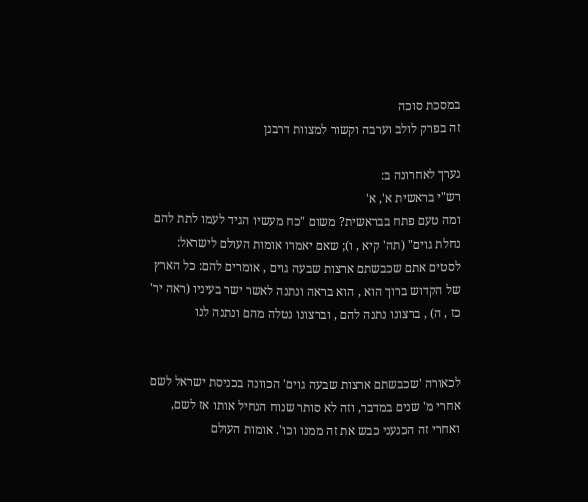במסכת סוכה
זה בפרק לולב וערבה וקשור למצוות דרבנן

נערך לאחרונה ב:
רש"י בראשית א', א'
ומה טעם פתח בבראשית? משום "כח מעשיו הגיד לעמו לתת להם נחלת גוים" (תה' קיא , ו); שאם יאמרו אומות העולם לישראל: לסטים אתם שכבשתם ארצות שבעה גוים , אומרים להם: כל הארץ של הקדוש ברוך הוא , הוא בראה ונתנה לאשר ישר בעיניו (ראה יר' כז , ה) , ברצונו נתנה להם , וברצונו נטלה מהם ונתנה לנו


לכאורה 'שכבשתם ארצות שבעה גוים' הכוונה בכניסת ישראל לשם אחרי מ' שנים במדבר, וזה לא סותר שנוח הנחיל אותו אז לשם, ואחרי זה הכנעני כבש את זה ממנו וכו'. אומות העולם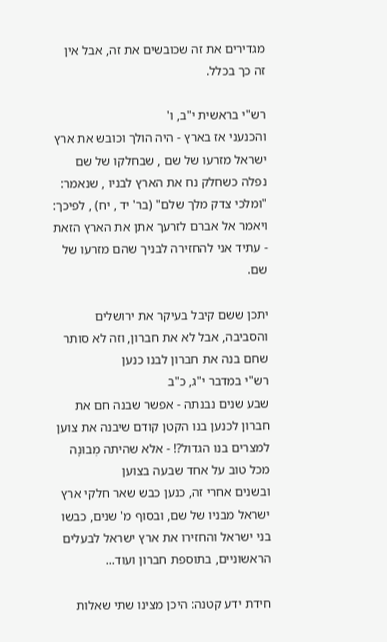מגדירים את זה שכובשים את זה, אבל אין זה כך בכלל.

רש"י בראשית י"ב, ו'
והכנעני אז בארץ - היה הולך וכובש את ארץ ישראל מזרעו של שם , שבחלקו של שם נפלה כשחלק נח את הארץ לבניו , שנאמר: "ומלכי צדק מלך שלם" (בר' יד , יח) , לפיכך: ויאמר אל אברם לזרעך אתן את הארץ הזאת - עתיד אני להחזירה לבניך שהם מזרעו של שם.

יתכן ששם קיבל בעיקר את ירושלים והסביבה, אבל לא את חברון, וזה לא סותר שחם בנה את חברון לבנו כנען
רש"י במדבר י"ג, כ"ב
שבע שנים נבנתה - אפשר שבנה חם את חברון לכנען בנו הקטן קודם שיבנה את צוען למצרים בנו הגדול?! - אלא שהיתה מְבוּנָה מכל טוב על אחד שבעה בצוען
ובשנים אחרי זה, כנען כבש שאר חלקי ארץ ישראל מבניו של שם, ובסוף מ' שנים, כבשו בני ישראל והחזירו את ארץ ישראל לבעלים הראשוניים, בתוספת חברון ועוד...

חידת ידע קטנה: היכן מצינו שתי שאלות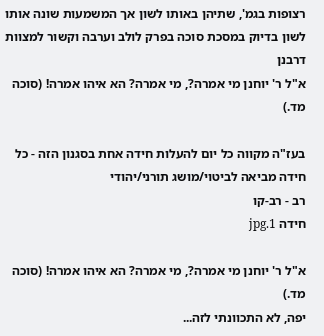רצופות בגמ', שתיהן באותו לשון אך המשמעות שונה אותו לשון בדיוק במסכת סוכה בפרק לולב וערבה וקשור למצוות דרבנן
א"ל ר' יוחנן מי אמרה?, מי אמרה? הא איהו אמרה! (סוכה מד.)

בעז"ה מקווה כל יום להעלות חידה אחת בסגנון הזה - כל חידה מביאה לביטוי/מושג תורני/יהודי
רב - רב-קו
חידה 1.jpg

א"ל ר' יוחנן מי אמרה?, מי אמרה? הא איהו אמרה! (סוכה מד.)
יפה, לא התכוונתי לזה...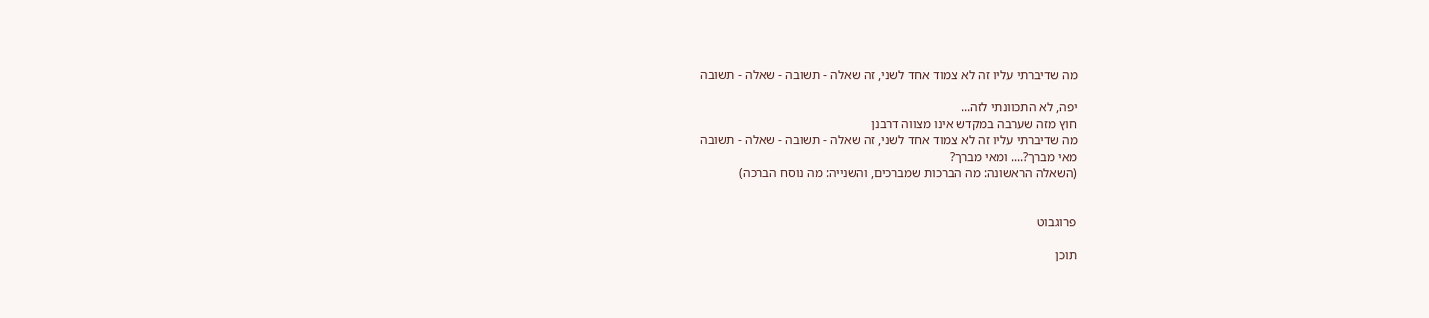מה שדיברתי עליו זה לא צמוד אחד לשני, זה שאלה - תשובה - שאלה - תשובה

יפה, לא התכוונתי לזה...
חוץ מזה שערבה במקדש אינו מצווה דרבנן
מה שדיברתי עליו זה לא צמוד אחד לשני, זה שאלה - תשובה - שאלה - תשובה
מאי מברך?.... ומאי מברך?
(השאלה הראשונה: מה הברכות שמברכים, והשנייה: מה נוסח הברכה)


פרוגבוט

תוכן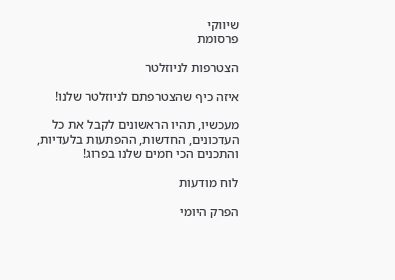שיווקי
פרסומת

הצטרפות לניוזלטר

איזה כיף שהצטרפתם לניוזלטר שלנו!

מעכשיו, תהיו הראשונים לקבל את כל העדכונים, החדשות, ההפתעות בלעדיות, והתכנים הכי חמים שלנו בפרוג!

לוח מודעות

הפרק היומי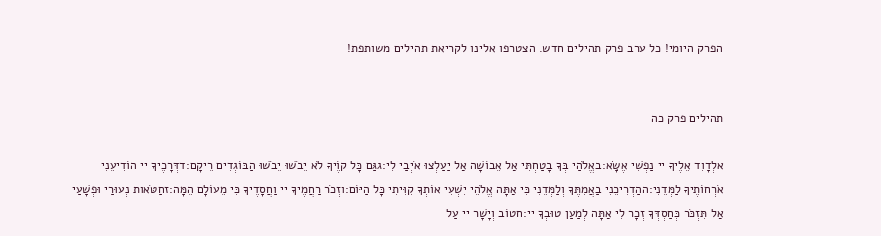הפרק היומי! כל ערב פרק תהילים חדש. הצטרפו אלינו לקריאת תהילים משותפת!


תהילים פרק כה

אלְדָוִד אֵלֶיךָ יי נַפְשִׁי אֶשָּׂא:באֱלֹהַי בְּךָ בָטַחְתִּי אַל אֵבוֹשָׁה אַל יַעַלְצוּ אֹיְבַי לִי:גגַּם כָּל קוֶֹיךָ לֹא יֵבֹשׁוּ יֵבֹשׁוּ הַבּוֹגְדִים רֵיקָם:דדְּרָכֶיךָ יי הוֹדִיעֵנִי אֹרְחוֹתֶיךָ לַמְּדֵנִי:ההַדְרִיכֵנִי בַאֲמִתֶּךָ וְלַמְּדֵנִי כִּי אַתָּה אֱלֹהֵי יִשְׁעִי אוֹתְךָ קִוִּיתִי כָּל הַיּוֹם:וזְכֹר רַחֲמֶיךָ יי וַחֲסָדֶיךָ כִּי מֵעוֹלָם הֵמָּה:זחַטֹּאות נְעוּרַי וּפְשָׁעַי אַל תִּזְכֹּר כְּחַסְדְּךָ זְכָר לִי אַתָּה לְמַעַן טוּבְךָ יי:חטוֹב וְיָשָׁר יי עַל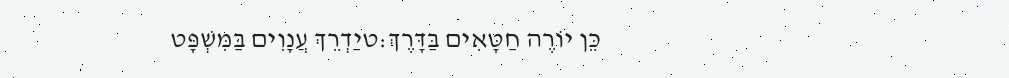כֵּן יוֹרֶה חַטָּאִים בַּדָּרֶךְ:טיַדְרֵךְ עֲנָוִים בַּמִּשְׁפָּט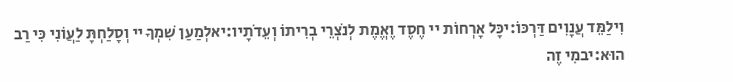וִילַמֵּד עֲנָוִים דַּרְכּוֹ:יכָּל אָרְחוֹת יי חֶסֶד וֶאֱמֶת לְנֹצְרֵי בְרִיתוֹ וְעֵדֹתָיו:יאלְמַעַן שִׁמְךָ יי וְסָלַחְתָּ לַעֲוֹנִי כִּי רַב הוּא:יבמִי זֶה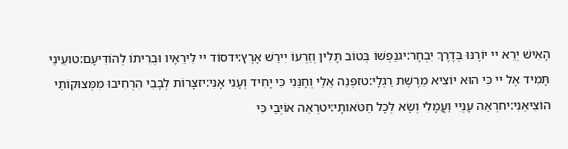הָאִישׁ יְרֵא יי יוֹרֶנּוּ בְּדֶרֶךְ יִבְחָר:יגנַפְשׁוֹ בְּטוֹב תָּלִין וְזַרְעוֹ יִירַשׁ אָרֶץ:ידסוֹד יי לִירֵאָיו וּבְרִיתוֹ לְהוֹדִיעָם:טועֵינַי תָּמִיד אֶל יי כִּי הוּא יוֹצִיא מֵרֶשֶׁת רַגְלָי:טזפְּנֵה אֵלַי וְחָנֵּנִי כִּי יָחִיד וְעָנִי אָנִי:יזצָרוֹת לְבָבִי הִרְחִיבוּ מִמְּצוּקוֹתַי הוֹצִיאֵנִי:יחרְאֵה עָנְיִי וַעֲמָלִי וְשָׂא לְכָל חַטֹּאותָי:יטרְאֵה אוֹיְבַי כִּי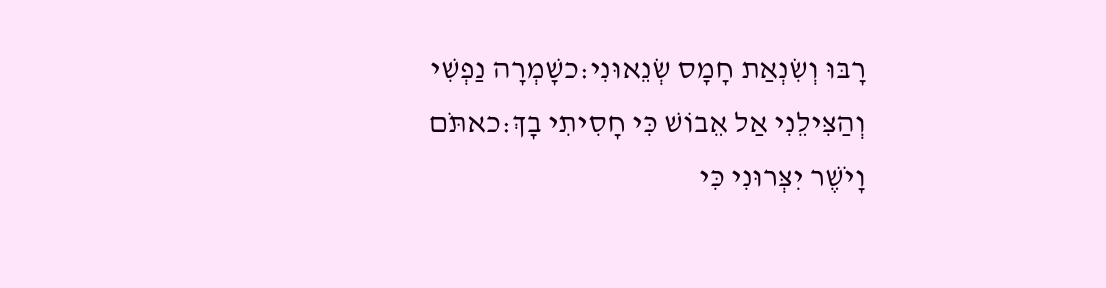רָבּוּ וְשִׂנְאַת חָמָס שְׂנֵאוּנִי:כשָׁמְרָה נַפְשִׁי וְהַצִּילֵנִי אַל אֵבוֹשׁ כִּי חָסִיתִי בָךְ:כאתֹּם וָיֹשֶׁר יִצְּרוּנִי כִּי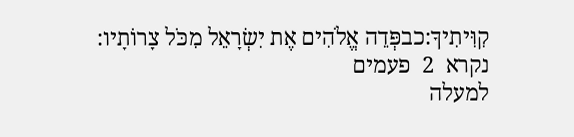קִוִּיתִיךָ:כבפְּדֵה אֱלֹהִים אֶת יִשְׂרָאֵל מִכֹּל צָרוֹתָיו:
נקרא  2  פעמים
למעלה